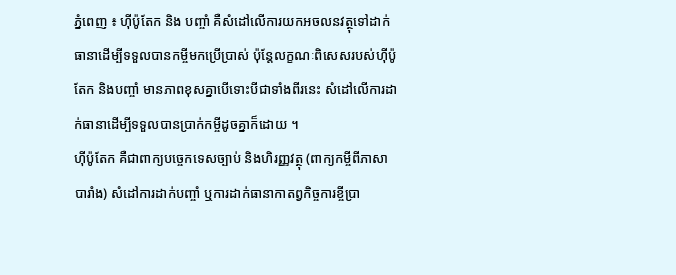ភ្នំពេញ ៖ ហ៊ីប៉ូតែក និង បញ្ចាំ គឺសំដៅលើការយកអចលនវត្ថុទៅដាក់ធានាដើម្បីទទួលបានកម្ចីមកប្រើប្រាស់ ប៉ុន្តែលក្ខណៈពិសេសរបស់ហ៊ីប៉ូតែក និងបញ្ចាំ មានភាពខុសគ្នាបើទោះបីជាទាំងពីរនេះ សំដៅលើការដាក់ធានាដើម្បីទទួលបានប្រាក់កម្ចីដូចគ្នាក៏ដោយ ។
ហ៊ីប៉ូតែក គឺជាពាក្យបច្ចេកទេសច្បាប់ និងហិរញ្ញវត្ថុ (ពាក្យកម្ចីពីភាសាបារាំង) សំដៅការដាក់បញ្ចាំ ឬការដាក់ធានាកាតព្វកិច្ចការខ្ចីប្រា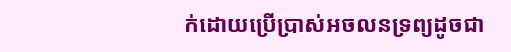ក់ដោយប្រើប្រាស់អចលនទ្រព្យដូចជា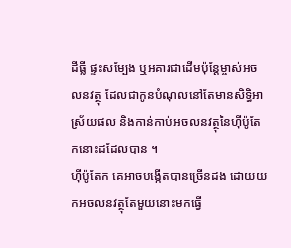ដីធ្លី ផ្ទះសម្បែង ឬអគារជាដើមប៉ុន្តែម្ចាស់អចលនវត្ថុ ដែលជាកូនបំណុលនៅតែមានសិទ្ធិអាស្រ័យផល និងកាន់កាប់អចលនវត្ថុនៃហ៊ីប៉ូតែកនោះដដែលបាន ។
ហ៊ីប៉ូតែក គេអាចបង្កើតបានច្រើនដង ដោយយកអចលនវត្ថុតែមួយនោះមកធ្វើ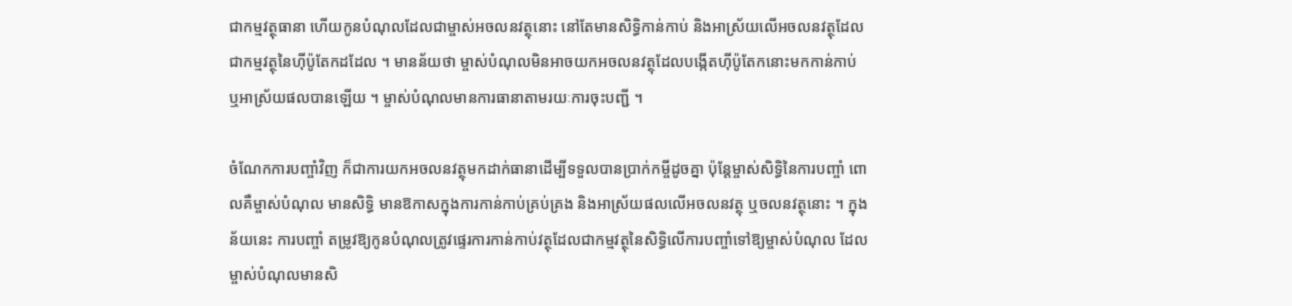ជាកម្មវត្ថុធានា ហើយកូនបំណុលដែលជាម្ចាស់អចលនវត្ថុនោះ នៅតែមានសិទ្ធិកាន់កាប់ និងអាស្រ័យលើអចលនវត្ថុដែលជាកម្មវត្ថុនៃហ៊ីប៉ូតែកដដែល ។ មានន័យថា ម្ចាស់បំណុលមិនអាចយកអចលនវត្ថុដែលបង្កើតហ៊ីប៉ូតែកនោះមកកាន់កាប់ ឬអាស្រ័យផលបានឡើយ ។ ម្ចាស់បំណុលមានការធានាតាមរយៈការចុះបញ្ជី ។

ចំណែកការបញ្ចាំវិញ ក៏ជាការយកអចលនវត្ថុមកដាក់ធានាដើម្បីទទួលបានប្រាក់កម្ចីដូចគ្នា ប៉ុន្តែម្ចាស់សិទ្ធិនៃការបញ្ចាំ ពោលគឺម្ចាស់បំណុល មានសិទ្ធិ មានឱកាសក្នុងការកាន់កាប់គ្រប់គ្រង និងអាស្រ័យផលលើអចលនវត្ថុ ឬចលនវត្ថុនោះ ។ ក្នុងន័យនេះ ការបញ្ចាំ តម្រូវឱ្យកូនបំណុលត្រូវផ្ទេរការកាន់កាប់វត្ថុដែលជាកម្មវត្ថុនៃសិទ្ធិលើការបញ្ចាំទៅឱ្យម្ចាស់បំណុល ដែលម្ចាស់បំណុលមានសិ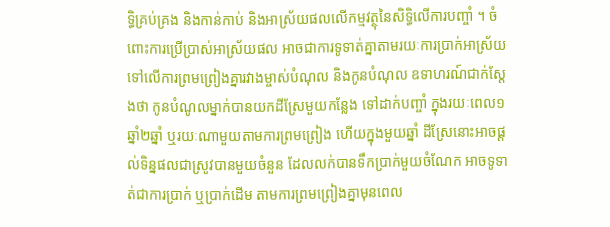ទ្ធិគ្រប់គ្រង និងកាន់កាប់ និងអាស្រ័យផលលើកម្មវត្ថុនៃសិទ្ធិលើការបញ្ចាំ ។ ចំពោះការប្រើប្រាស់អាស្រ័យផល អាចជាការទូទាត់គ្នាតាមរយៈការប្រាក់អាស្រ័យទៅលើការព្រមព្រៀងគ្នារវាងម្ចាស់បំណុល និងកូនបំណុល ឧទាហរណ៍ជាក់ស្ដែងថា កូនបំណូលម្នាក់បានយកដីស្រែមួយកន្លែង ទៅដាក់បញ្ចាំ ក្នុងរយៈពេល១ឆ្នាំ២ឆ្នាំ ឬរយៈណាមួយតាមការព្រមព្រៀង ហើយក្នុងមួយឆ្នាំ ដីស្រែនោះអាចផ្ដល់ទិន្នផលជាស្រូវបានមួយចំនួន ដែលលក់បានទឹកប្រាក់មួយចំណែក អាចទូទាត់ជាការប្រាក់ ឬប្រាក់ដើម តាមការព្រមព្រៀងគ្នាមុនពេល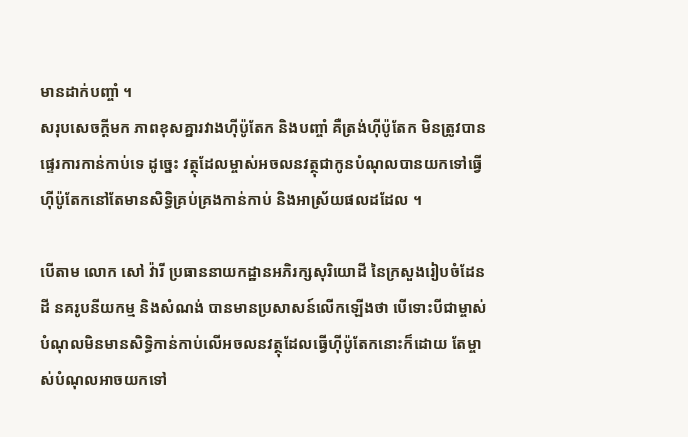មានដាក់បញ្ចាំ ។
សរុបសេចក្ដីមក ភាពខុសគ្នារវាងហ៊ីប៉ូតែក និងបញ្ចាំ គឺត្រង់ហ៊ីប៉ូតែក មិនត្រូវបានផ្ទេរការកាន់កាប់ទេ ដូច្នេះ វត្ថុដែលម្ចាស់អចលនវត្ថុជាកូនបំណុលបានយកទៅធ្វើហ៊ីប៉ូតែកនៅតែមានសិទ្ធិគ្រប់គ្រងកាន់កាប់ និងអាស្រ័យផលដដែល ។

បើតាម លោក សៅ វ៉ារី ប្រធាននាយកដ្ឋានអភិរក្សសុរិយោដី នៃក្រសួងរៀបចំដែនដី នគរូបនីយកម្ម និងសំណង់ បានមានប្រសាសន៍លើកឡើងថា បើទោះបីជាម្ចាស់បំណុលមិនមានសិទ្ធិកាន់កាប់លើអចលនវត្ថុដែលធ្វើហ៊ីប៉ូតែកនោះក៏ដោយ តែម្ចាស់បំណុលអាចយកទៅ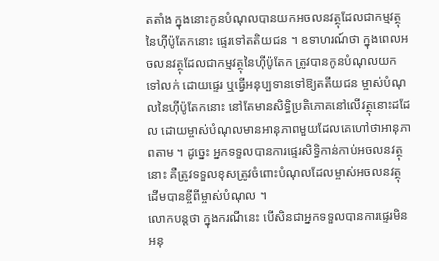តតាំង ក្នុងនោះកូនបំណុលបានយកអចលនវត្ថុដែលជាកម្មវត្ថុនៃហ៊ីប៉ូតែកនោះ ផ្ទេរទៅតតិយជន ។ ឧទាហរណ៍ថា ក្នុងពេលអចលនវត្ថុដែលជាកម្មវត្ថុនៃហ៊ីប៉ូតែក ត្រូវបានកូនបំណុលយកទៅលក់ ដោយផ្ទេរ ឬធ្វើអនុប្បទានទៅឱ្យតតីយជន ម្ចាស់បំណុលនៃហ៊ីប៉ូតែកនោះ នៅតែមានសិទ្ធិប្រតិភោគនៅលើវត្ថុនោះដដែល ដោយម្ចាស់បំណុលមានអានុភាពមួយដែលគេហៅថាអានុភាពតាម ។ ដូច្នេះ អ្នកទទួលបានការផ្ទេរសិទ្ធិកាន់កាប់អចលនវត្ថុនោះ គឺត្រូវទទួលខុសត្រូវចំពោះបំណុលដែលម្ចាស់អចលនវត្ថុដើមបានខ្ចីពីម្ចាស់បំណុល ។
លោកបន្តថា ក្នុងករណីនេះ បើសិនជាអ្នកទទួលបានការផ្ទេរមិនអនុ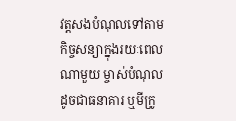វត្តសងបំណុលទៅតាមកិច្ចសន្យាក្នុងរយៈពេលណាមួយ ម្ចាស់បំណុល ដូចជាធនាគារ ឬមីក្រូ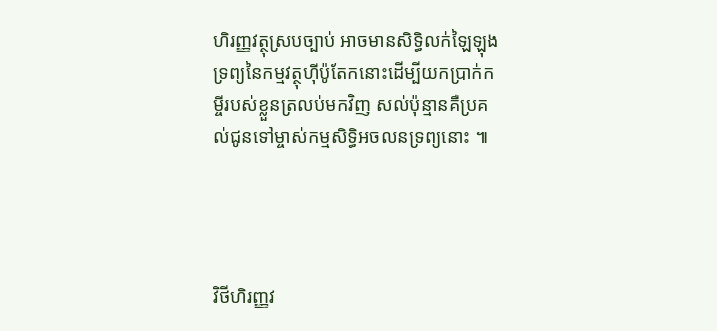ហិរញ្ញវត្ថុស្របច្បាប់ អាចមានសិទ្ធិលក់ឡៃឡុងទ្រព្យនៃកម្មវត្ថុហ៊ីប៉ូតែកនោះដើម្បីយកប្រាក់កម្ចីរបស់ខ្លួនត្រលប់មកវិញ សល់ប៉ុន្មានគឺប្រគល់ជូនទៅម្ចាស់កម្មសិទ្ធិអចលនទ្រព្យនោះ ៕




វិថីហិរញ្ញវ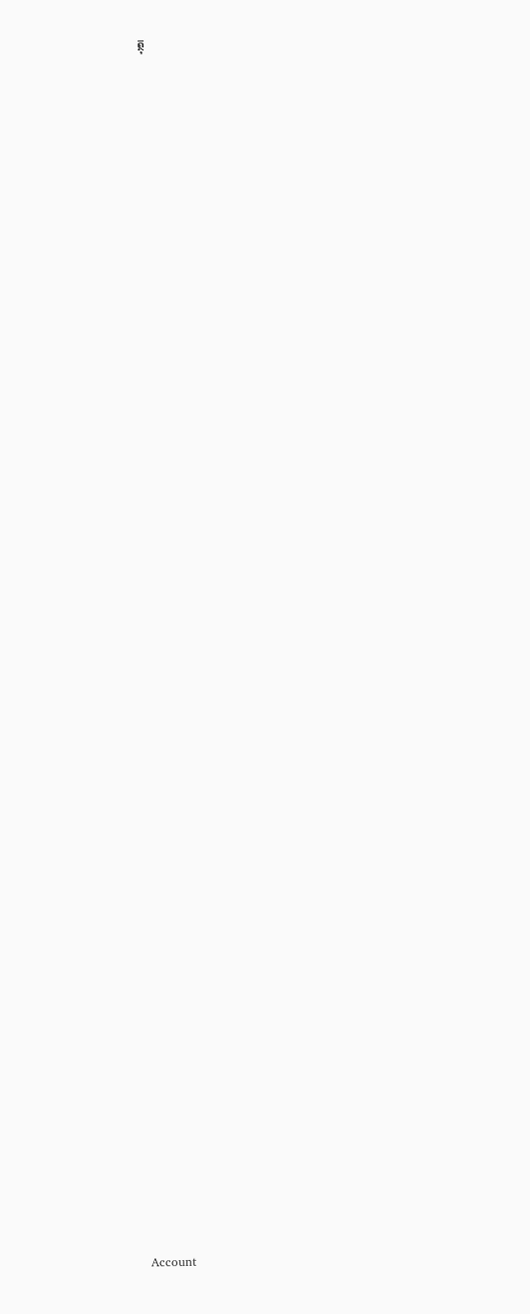ត្ថុ


































































Account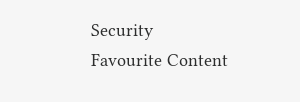Security
Favourite Content